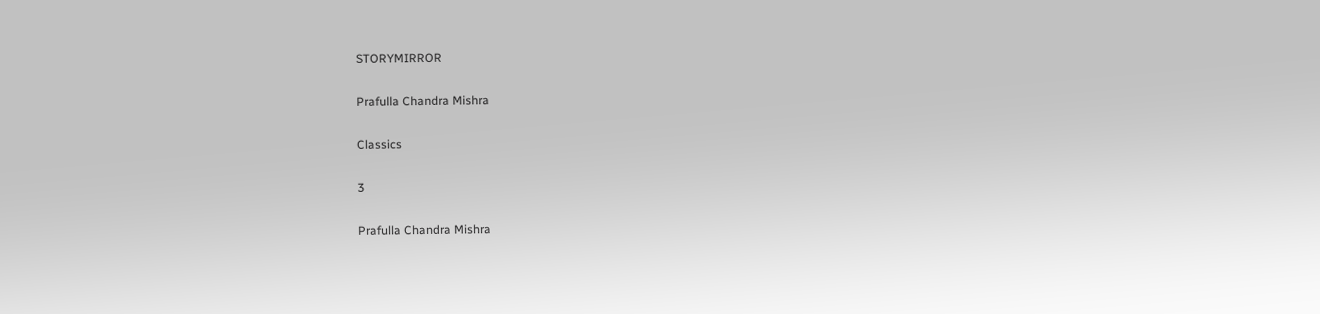STORYMIRROR

Prafulla Chandra Mishra

Classics

3

Prafulla Chandra Mishra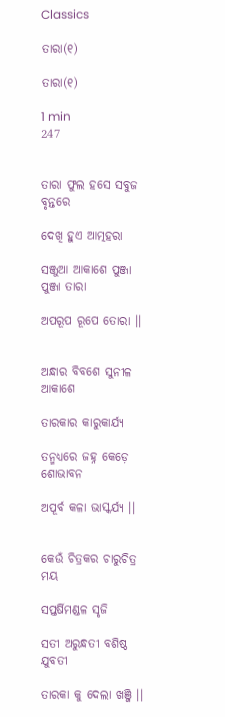Classics

ତାରା(୧)

ତାରା(୧)

1 min
247


ତାରା ଫୁଲ ହସେ ସବୁଜ ବୃନ୍ତରେ

ଦେଖି ହୁଏ ଆତ୍ମହରା

ସଞ୍ଜୁଆ ଆକାଶେ ପୁଞ୍ଜା ପୁଞ୍ଜା ତାରା

ଅପରୂପ ରୂପେ ତୋରା ।।


ଅନ୍ଧାର ବିବଶେ ସୁନୀଳ ଆକାଶେ

ତାରକାର କାରୁକାର୍ଯ୍ୟ

ତନ୍ମଧ୍ୟରେ ଜହ୍ନ କେଡ଼େ ଶୋଭାବନ

ଅପୂର୍ବ କଳା ଭାସ୍କର୍ଯ୍ୟ ।।


କେଉଁ ଚିତ୍ରକର ଚାରୁଚିତ୍ର ମୟ

ସପ୍ତର୍ଷିମଣ୍ଡଳ ସୃଜି

ସତୀ ଅରୁନ୍ଧତୀ ବଶିଷ୍ଠ ଯୁବତୀ

ତାରକା କୁ ଦେଲା ଖଞ୍ଜି ।।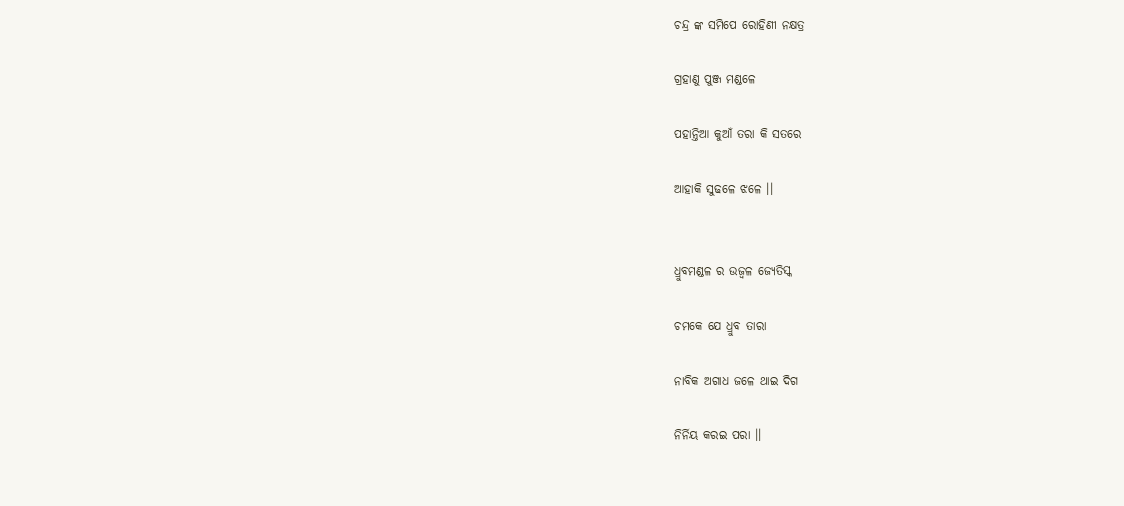ଚନ୍ଦ୍ର ଙ୍କ ସମିପେ ରୋହିଣୀ ନକ୍ଷତ୍ର

ଗ୍ରହାଣୁ ପୁଞ୍ଜ ମଣ୍ଡଳେ

ପହାନ୍ତିଆ କୁଆଁ ତରା କି ସତରେ

ଆହାକି ସୁଢଳେ ଝଳେ ।।


ଧ୍ରୁବମଣ୍ଡଳ ର ଉଜ୍ଵଳ ଜ୍ୟେତିସ୍କ

ଚମକେ ଯେ ଧ୍ରୁବ ତାରା

ନାବିକ ଅଗାଧ ଜଳେ ଥାଇ ଦିଗ

ନିର୍ନିୟ କରଇ ପରା ।।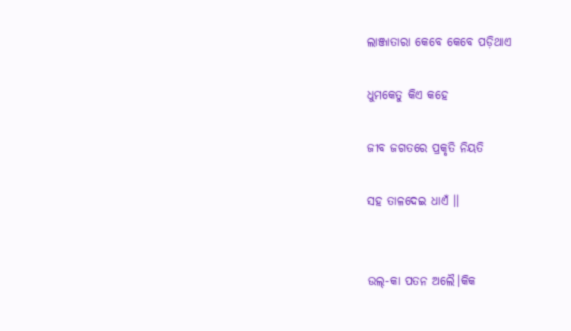ଲାଞ୍ଜାତାରା କେବେ କେବେ ପଡ଼ିଥାଏ

ଧୁମକେତୁ କିଏ କହେ

ଜୀବ ଜଗତରେ ପ୍ରକୃତି ନିୟତି

ସହ ତାଳଦେଇ ଧାଏଁ ।।


ଉଲ୍-କା ପତନ ଅଲୈ।କିକ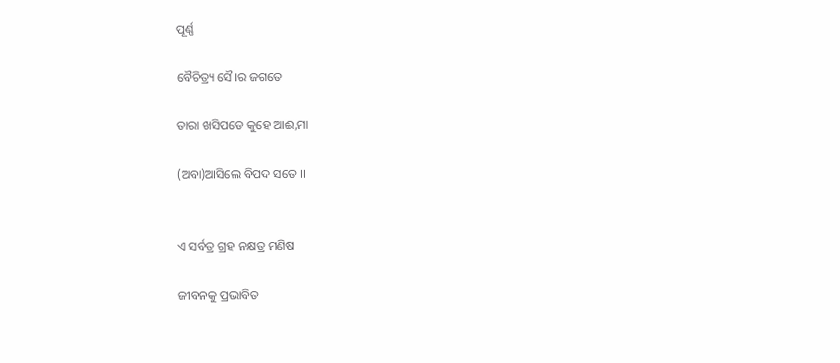ପୂର୍ଣ୍ଣ

ବୈଚିତ୍ର୍ୟ ସୈ।ର ଜଗତେ

ତାରା ଖସିପଡେ କୁହେ ଆଈ,ମା

(ଅବା)ଆସିଲେ ବିପଦ ସତେ ।।


ଏ ସର୍ବତ୍ର ଗ୍ରହ ନକ୍ଷତ୍ର ମଣିଷ

ଜୀବନକୁ ପ୍ରଭାବିତ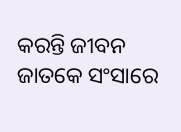କରନ୍ତି ଜୀବନ ଜାତକେ ସଂସାରେ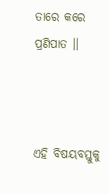ତାରେ କରେ ପ୍ରଣିପାତ ।।



ଏହି ବିଷୟବସ୍ତୁକୁ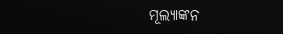ମୂଲ୍ୟାଙ୍କନ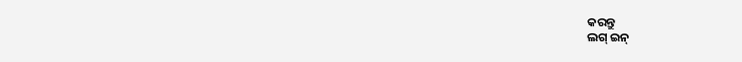କରନ୍ତୁ
ଲଗ୍ ଇନ୍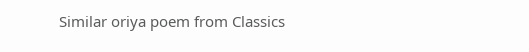Similar oriya poem from Classics